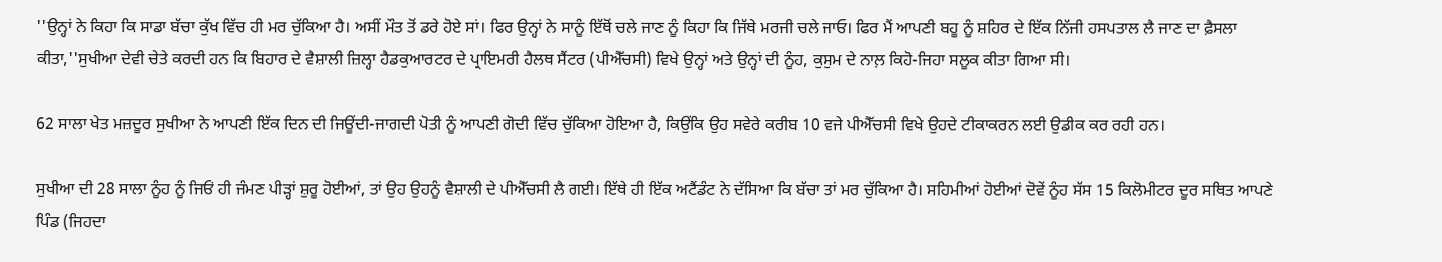''ਉਨ੍ਹਾਂ ਨੇ ਕਿਹਾ ਕਿ ਸਾਡਾ ਬੱਚਾ ਕੁੱਖ ਵਿੱਚ ਹੀ ਮਰ ਚੁੱਕਿਆ ਹੈ। ਅਸੀਂ ਮੌਤ ਤੋਂ ਡਰੇ ਹੋਏ ਸਾਂ। ਫਿਰ ਉਨ੍ਹਾਂ ਨੇ ਸਾਨੂੰ ਇੱਥੋਂ ਚਲੇ ਜਾਣ ਨੂੰ ਕਿਹਾ ਕਿ ਜਿੱਥੇ ਮਰਜੀ ਚਲੇ ਜਾਓ। ਫਿਰ ਮੈਂ ਆਪਣੀ ਬਹੂ ਨੂੰ ਸ਼ਹਿਰ ਦੇ ਇੱਕ ਨਿੱਜੀ ਹਸਪਤਾਲ ਲੈ ਜਾਣ ਦਾ ਫ਼ੈਸਲਾ ਕੀਤਾ,''ਸੁਖੀਆ ਦੇਵੀ ਚੇਤੇ ਕਰਦੀ ਹਨ ਕਿ ਬਿਹਾਰ ਦੇ ਵੈਸ਼ਾਲੀ ਜ਼ਿਲ੍ਹਾ ਹੈਡਕੁਆਰਟਰ ਦੇ ਪ੍ਰਾਇਮਰੀ ਹੈਲਥ ਸੈਂਟਰ (ਪੀਐੱਚਸੀ) ਵਿਖੇ ਉਨ੍ਹਾਂ ਅਤੇ ਉਨ੍ਹਾਂ ਦੀ ਨੂੰਹ, ਕੁਸੁਮ ਦੇ ਨਾਲ਼ ਕਿਹੋ-ਜਿਹਾ ਸਲੂਕ ਕੀਤਾ ਗਿਆ ਸੀ।

62 ਸਾਲਾ ਖੇਤ ਮਜ਼ਦੂਰ ਸੁਖੀਆ ਨੇ ਆਪਣੀ ਇੱਕ ਦਿਨ ਦੀ ਜਿਊਂਦੀ-ਜਾਗਦੀ ਪੋਤੀ ਨੂੰ ਆਪਣੀ ਗੋਦੀ ਵਿੱਚ ਚੁੱਕਿਆ ਹੋਇਆ ਹੈ, ਕਿਉਂਕਿ ਉਹ ਸਵੇਰੇ ਕਰੀਬ 10 ਵਜੇ ਪੀਐੱਚਸੀ ਵਿਖੇ ਉਹਦੇ ਟੀਕਾਕਰਨ ਲਈ ਉਡੀਕ ਕਰ ਰਹੀ ਹਨ।

ਸੁਖੀਆ ਦੀ 28 ਸਾਲਾ ਨੂੰਹ ਨੂੰ ਜਿਓਂ ਹੀ ਜੰਮਣ ਪੀੜ੍ਹਾਂ ਸ਼ੁਰੂ ਹੋਈਆਂ, ਤਾਂ ਉਹ ਉਹਨੂੰ ਵੈਸ਼ਾਲੀ ਦੇ ਪੀਐੱਚਸੀ ਲੈ ਗਈ। ਇੱਥੇ ਹੀ ਇੱਕ ਅਟੈਂਡੰਟ ਨੇ ਦੱਸਿਆ ਕਿ ਬੱਚਾ ਤਾਂ ਮਰ ਚੁੱਕਿਆ ਹੈ। ਸਹਿਮੀਆਂ ਹੋਈਆਂ ਦੋਵੇਂ ਨੂੰਹ ਸੱਸ 15 ਕਿਲੋਮੀਟਰ ਦੂਰ ਸਥਿਤ ਆਪਣੇ ਪਿੰਡ (ਜਿਹਦਾ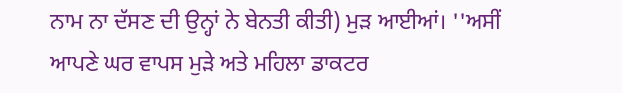ਨਾਮ ਨਾ ਦੱਸਣ ਦੀ ਉਨ੍ਹਾਂ ਨੇ ਬੇਨਤੀ ਕੀਤੀ) ਮੁੜ ਆਈਆਂ। ''ਅਸੀਂ ਆਪਣੇ ਘਰ ਵਾਪਸ ਮੁੜੇ ਅਤੇ ਮਹਿਲਾ ਡਾਕਟਰ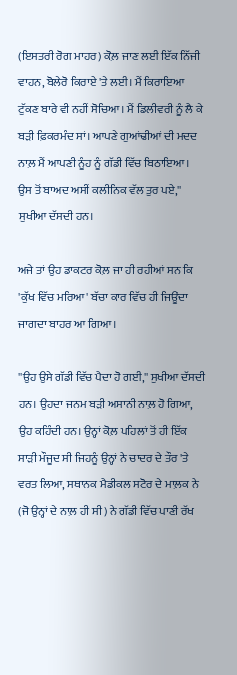(ਇਸਤਰੀ ਰੋਗ ਮਾਹਰ) ਕੋਲ਼ ਜਾਣ ਲਈ ਇੱਕ ਨਿੱਜੀ ਵਾਹਨ, ਬੋਲੇਰੋ ਕਿਰਾਏ 'ਤੇ ਲਈ। ਮੈਂ ਕਿਰਾਇਆ ਟੁੱਕਣ ਬਾਰੇ ਵੀ ਨਹੀਂ ਸੋਚਿਆ। ਮੈਂ ਡਿਲੀਵਰੀ ਨੂੰ ਲੈ ਕੇ ਬੜੀ ਫ਼ਿਕਰਮੰਦ ਸਾਂ। ਆਪਣੇ ਗੁਆਂਢੀਆਂ ਦੀ ਮਦਦ ਨਾਲ਼ ਮੈਂ ਆਪਣੀ ਨੂੰਹ ਨੂੰ ਗੱਡੀ ਵਿੱਚ ਬਿਠਾਇਆ। ਉਸ ਤੋਂ ਬਾਅਦ ਅਸੀਂ ਕਲੀਨਿਕ ਵੱਲ ਤੁਰ ਪਏ,'' ਸੁਖੀਆ ਦੱਸਦੀ ਹਨ।

ਅਜੇ ਤਾਂ ਉਹ ਡਾਕਟਰ ਕੋਲ਼ ਜਾ ਹੀ ਰਹੀਆਂ ਸਨ ਕਿ 'ਕੁੱਖ ਵਿੱਚ ਮਰਿਆ' ਬੱਚਾ ਕਾਰ ਵਿੱਚ ਹੀ ਜਿਊਂਦਾ ਜਾਗਦਾ ਬਾਹਰ ਆ ਗਿਆ।

''ਉਹ ਉਸੇ ਗੱਡੀ ਵਿੱਚ ਪੈਦਾ ਹੋ ਗਈ,'' ਸੁਖੀਆ ਦੱਸਦੀ ਹਨ। ਉਹਦਾ ਜਨਮ ਬੜੀ ਅਸਾਨੀ ਨਾਲ਼ ਹੋ ਗਿਆ, ਉਹ ਕਹਿੰਦੀ ਹਨ। ਉਨ੍ਹਾਂ ਕੋਲ਼ ਪਹਿਲਾਂ ਤੋਂ ਹੀ ਇੱਕ ਸਾੜੀ ਮੌਜੂਦ ਸੀ ਜਿਹਨੂੰ ਉਨ੍ਹਾਂ ਨੇ ਚਾਦਰ ਦੇ ਤੌਰ 'ਤੇ ਵਰਤ ਲਿਆ, ਸਥਾਨਕ ਮੈਡੀਕਲ ਸਟੋਰ ਦੇ ਮਾਲ਼ਕ ਨੇ (ਜੋ ਉਨ੍ਹਾਂ ਦੇ ਨਾਲ਼ ਹੀ ਸੀ) ਨੇ ਗੱਡੀ ਵਿੱਚ ਪਾਣੀ ਰੱਖ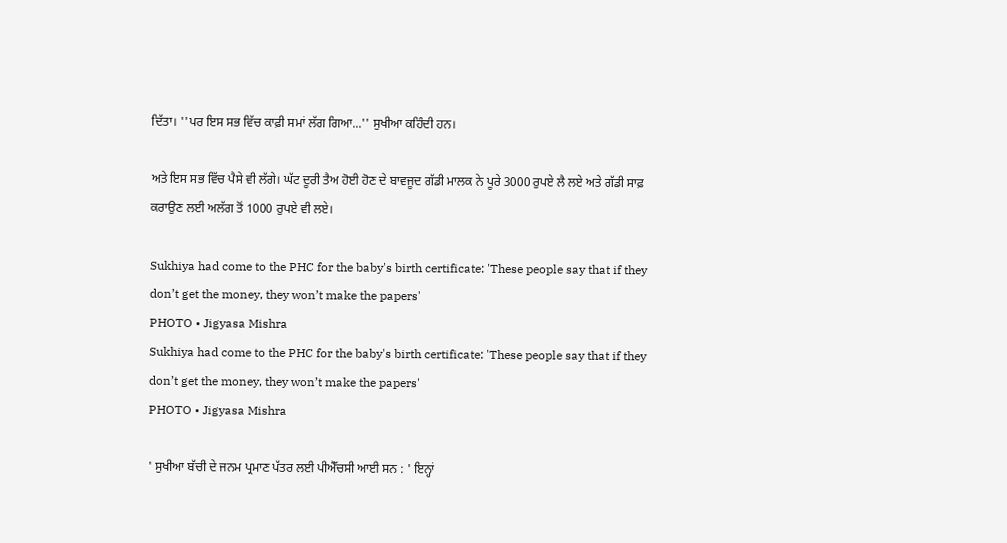ਦਿੱਤਾ। ''ਪਰ ਇਸ ਸਭ ਵਿੱਚ ਕਾਫ਼ੀ ਸਮਾਂ ਲੱਗ ਗਿਆ...'' ਸੁਖੀਆ ਕਹਿੰਦੀ ਹਨ।

ਅਤੇ ਇਸ ਸਭ ਵਿੱਚ ਪੈਸੇ ਵੀ ਲੱਗੇ। ਘੱਟ ਦੂਰੀ ਤੈਅ ਹੋਈ ਹੋਣ ਦੇ ਬਾਵਜੂਦ ਗੱਡੀ ਮਾਲਕ ਨੇ ਪੂਰੇ 3000 ਰੁਪਏ ਲੈ ਲਏ ਅਤੇ ਗੱਡੀ ਸਾਫ਼ ਕਰਾਉਣ ਲਈ ਅਲੱਗ ਤੋਂ 1000 ਰੁਪਏ ਵੀ ਲਏ।

Sukhiya had come to the PHC for the baby's birth certificate: 'These people say that if they don’t get the money, they won’t make the papers'
PHOTO • Jigyasa Mishra
Sukhiya had come to the PHC for the baby's birth certificate: 'These people say that if they don’t get the money, they won’t make the papers'
PHOTO • Jigyasa Mishra

' ਸੁਖੀਆ ਬੱਚੀ ਦੇ ਜਨਮ ਪ੍ਰਮਾਣ ਪੱਤਰ ਲਈ ਪੀਐੱਚਸੀ ਆਈ ਸਨ : ' ਇਨ੍ਹਾਂ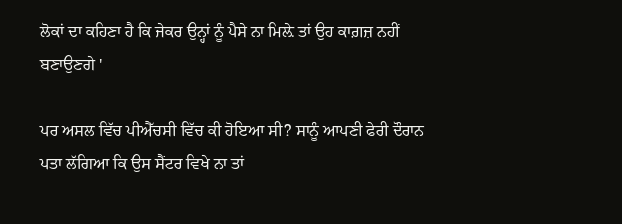ਲੋਕਾਂ ਦਾ ਕਹਿਣਾ ਹੈ ਕਿ ਜੇਕਰ ਉਨ੍ਹਾਂ ਨੂੰ ਪੈਸੇ ਨਾ ਮਿਲ਼ੇ ਤਾਂ ਉਹ ਕਾਗ਼ਜ਼ ਨਹੀਂ ਬਣਾਉਣਗੇ '

ਪਰ ਅਸਲ ਵਿੱਚ ਪੀਐੱਚਸੀ ਵਿੱਚ ਕੀ ਹੋਇਆ ਸੀ? ਸਾਨੂੰ ਆਪਣੀ ਫੇਰੀ ਦੌਰਾਨ ਪਤਾ ਲੱਗਿਆ ਕਿ ਉਸ ਸੈਂਟਰ ਵਿਖੇ ਨਾ ਤਾਂ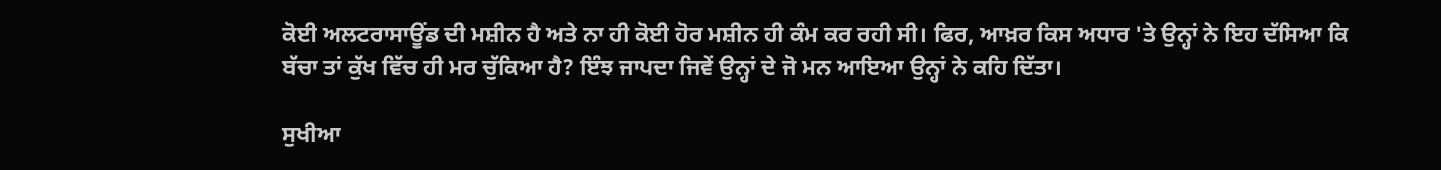ਕੋਈ ਅਲਟਰਾਸਾਊਂਡ ਦੀ ਮਸ਼ੀਨ ਹੈ ਅਤੇ ਨਾ ਹੀ ਕੋਈ ਹੋਰ ਮਸ਼ੀਨ ਹੀ ਕੰਮ ਕਰ ਰਹੀ ਸੀ। ਫਿਰ, ਆਖ਼ਰ ਕਿਸ ਅਧਾਰ 'ਤੇ ਉਨ੍ਹਾਂ ਨੇ ਇਹ ਦੱਸਿਆ ਕਿ ਬੱਚਾ ਤਾਂ ਕੁੱਖ ਵਿੱਚ ਹੀ ਮਰ ਚੁੱਕਿਆ ਹੈ? ਇੰਝ ਜਾਪਦਾ ਜਿਵੇਂ ਉਨ੍ਹਾਂ ਦੇ ਜੋ ਮਨ ਆਇਆ ਉਨ੍ਹਾਂ ਨੇ ਕਹਿ ਦਿੱਤਾ।

ਸੁਖੀਆ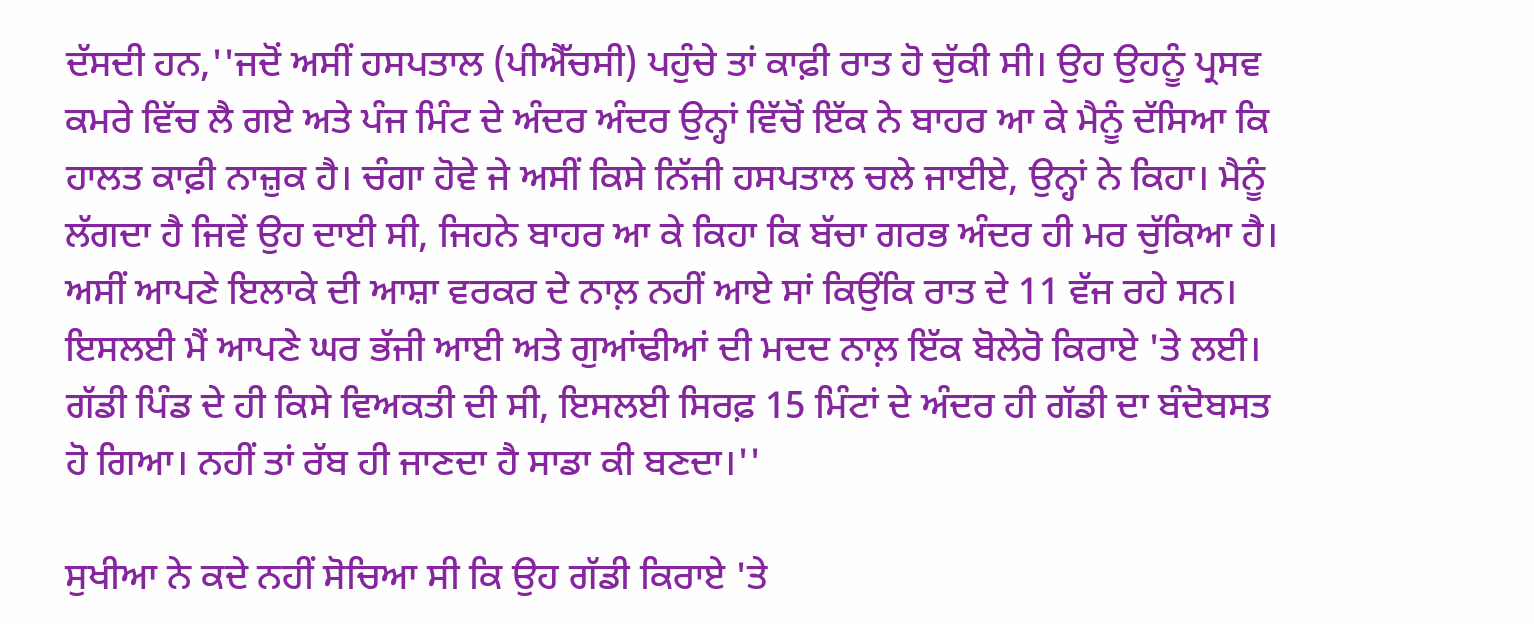ਦੱਸਦੀ ਹਨ,''ਜਦੋਂ ਅਸੀਂ ਹਸਪਤਾਲ (ਪੀਐੱਚਸੀ) ਪਹੁੰਚੇ ਤਾਂ ਕਾਫ਼ੀ ਰਾਤ ਹੋ ਚੁੱਕੀ ਸੀ। ਉਹ ਉਹਨੂੰ ਪ੍ਰਸਵ ਕਮਰੇ ਵਿੱਚ ਲੈ ਗਏ ਅਤੇ ਪੰਜ ਮਿੰਟ ਦੇ ਅੰਦਰ ਅੰਦਰ ਉਨ੍ਹਾਂ ਵਿੱਚੋਂ ਇੱਕ ਨੇ ਬਾਹਰ ਆ ਕੇ ਮੈਨੂੰ ਦੱਸਿਆ ਕਿ ਹਾਲਤ ਕਾਫ਼ੀ ਨਾਜ਼ੁਕ ਹੈ। ਚੰਗਾ ਹੋਵੇ ਜੇ ਅਸੀਂ ਕਿਸੇ ਨਿੱਜੀ ਹਸਪਤਾਲ ਚਲੇ ਜਾਈਏ, ਉਨ੍ਹਾਂ ਨੇ ਕਿਹਾ। ਮੈਨੂੰ ਲੱਗਦਾ ਹੈ ਜਿਵੇਂ ਉਹ ਦਾਈ ਸੀ, ਜਿਹਨੇ ਬਾਹਰ ਆ ਕੇ ਕਿਹਾ ਕਿ ਬੱਚਾ ਗਰਭ ਅੰਦਰ ਹੀ ਮਰ ਚੁੱਕਿਆ ਹੈ। ਅਸੀਂ ਆਪਣੇ ਇਲਾਕੇ ਦੀ ਆਸ਼ਾ ਵਰਕਰ ਦੇ ਨਾਲ਼ ਨਹੀਂ ਆਏ ਸਾਂ ਕਿਉਂਕਿ ਰਾਤ ਦੇ 11 ਵੱਜ ਰਹੇ ਸਨ। ਇਸਲਈ ਮੈਂ ਆਪਣੇ ਘਰ ਭੱਜੀ ਆਈ ਅਤੇ ਗੁਆਂਢੀਆਂ ਦੀ ਮਦਦ ਨਾਲ਼ ਇੱਕ ਬੋਲੇਰੋ ਕਿਰਾਏ 'ਤੇ ਲਈ। ਗੱਡੀ ਪਿੰਡ ਦੇ ਹੀ ਕਿਸੇ ਵਿਅਕਤੀ ਦੀ ਸੀ, ਇਸਲਈ ਸਿਰਫ਼ 15 ਮਿੰਟਾਂ ਦੇ ਅੰਦਰ ਹੀ ਗੱਡੀ ਦਾ ਬੰਦੋਬਸਤ ਹੋ ਗਿਆ। ਨਹੀਂ ਤਾਂ ਰੱਬ ਹੀ ਜਾਣਦਾ ਹੈ ਸਾਡਾ ਕੀ ਬਣਦਾ।''

ਸੁਖੀਆ ਨੇ ਕਦੇ ਨਹੀਂ ਸੋਚਿਆ ਸੀ ਕਿ ਉਹ ਗੱਡੀ ਕਿਰਾਏ 'ਤੇ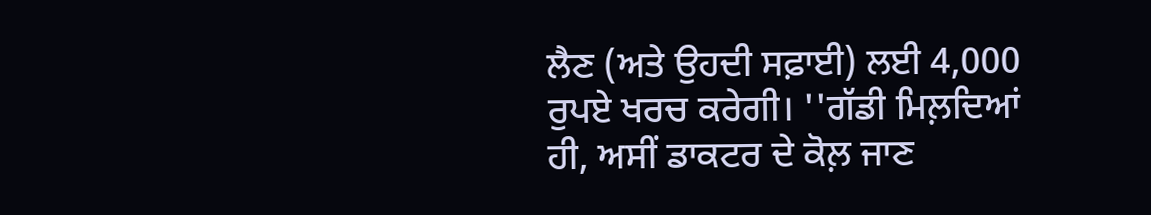ਲੈਣ (ਅਤੇ ਉਹਦੀ ਸਫ਼ਾਈ) ਲਈ 4,000 ਰੁਪਏ ਖਰਚ ਕਰੇਗੀ। ''ਗੱਡੀ ਮਿਲ਼ਦਿਆਂ ਹੀ, ਅਸੀਂ ਡਾਕਟਰ ਦੇ ਕੋਲ਼ ਜਾਣ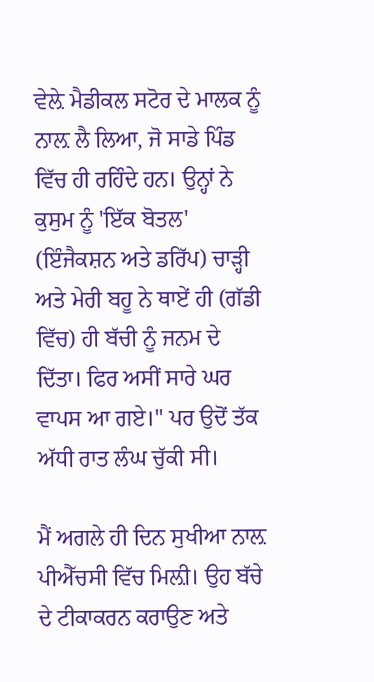ਵੇਲ਼ੇ ਮੈਡੀਕਲ ਸਟੋਰ ਦੇ ਮਾਲਕ ਨੂੰ ਨਾਲ਼ ਲੈ ਲਿਆ, ਜੋ ਸਾਡੇ ਪਿੰਡ ਵਿੱਚ ਹੀ ਰਹਿੰਦੇ ਹਨ। ਉਨ੍ਹਾਂ ਨੇ ਕੁਸੁਮ ਨੂੰ 'ਇੱਕ ਬੋਤਲ' (ਇੰਜੈਕਸ਼ਨ ਅਤੇ ਡਰਿੱਪ) ਚਾੜ੍ਹੀ ਅਤੇ ਮੇਰੀ ਬਹੂ ਨੇ ਥਾਏਂ ਹੀ (ਗੱਡੀ ਵਿੱਚ) ਹੀ ਬੱਚੀ ਨੂੰ ਜਨਮ ਦੇ ਦਿੱਤਾ। ਫਿਰ ਅਸੀਂ ਸਾਰੇ ਘਰ ਵਾਪਸ ਆ ਗਏ।'' ਪਰ ਉਦੋਂ ਤੱਕ ਅੱਧੀ ਰਾਤ ਲੰਘ ਚੁੱਕੀ ਸੀ।

ਮੈਂ ਅਗਲੇ ਹੀ ਦਿਨ ਸੁਖੀਆ ਨਾਲ਼ ਪੀਐੱਚਸੀ ਵਿੱਚ ਮਿਲ਼ੀ। ਉਹ ਬੱਚੇ ਦੇ ਟੀਕਾਕਰਨ ਕਰਾਉਣ ਅਤੇ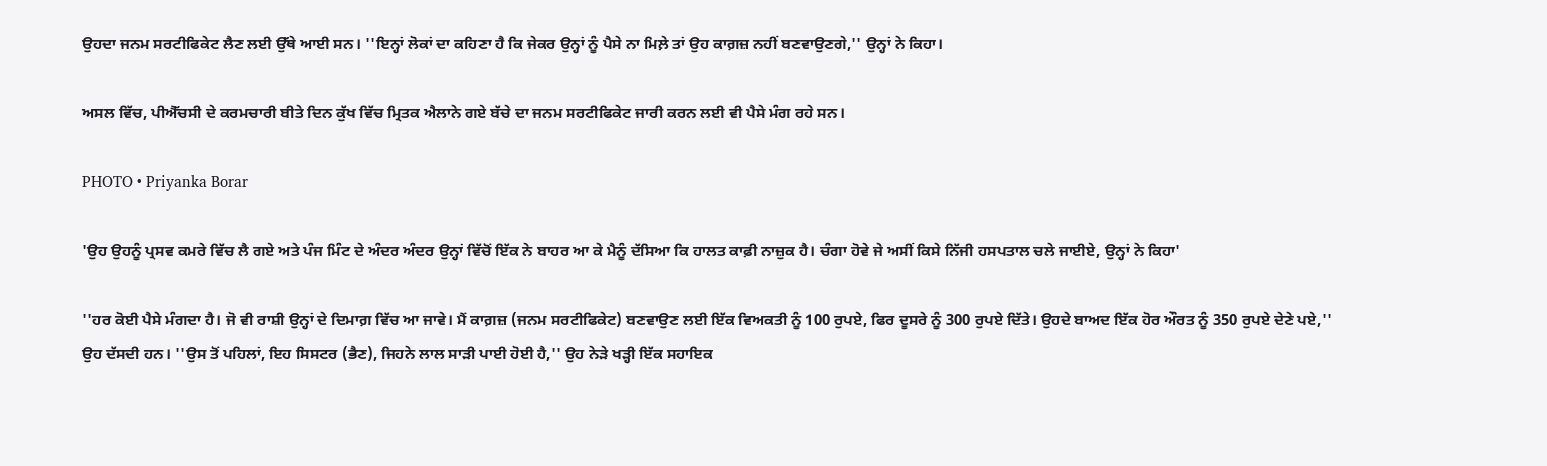ਉਹਦਾ ਜਨਮ ਸਰਟੀਫਿਕੇਟ ਲੈਣ ਲਈ ਉੱਥੇ ਆਈ ਸਨ। ''ਇਨ੍ਹਾਂ ਲੋਕਾਂ ਦਾ ਕਹਿਣਾ ਹੈ ਕਿ ਜੇਕਰ ਉਨ੍ਹਾਂ ਨੂੰ ਪੈਸੇ ਨਾ ਮਿਲ਼ੇ ਤਾਂ ਉਹ ਕਾਗ਼ਜ਼ ਨਹੀਂ ਬਣਵਾਉਣਗੇ,'' ਉਨ੍ਹਾਂ ਨੇ ਕਿਹਾ।

ਅਸਲ ਵਿੱਚ, ਪੀਐੱਚਸੀ ਦੇ ਕਰਮਚਾਰੀ ਬੀਤੇ ਦਿਨ ਕੁੱਖ ਵਿੱਚ ਮ੍ਰਿਤਕ ਐਲਾਨੇ ਗਏ ਬੱਚੇ ਦਾ ਜਨਮ ਸਰਟੀਫਿਕੇਟ ਜਾਰੀ ਕਰਨ ਲਈ ਵੀ ਪੈਸੇ ਮੰਗ ਰਹੇ ਸਨ।

PHOTO • Priyanka Borar

'ਉਹ ਉਹਨੂੰ ਪ੍ਰਸਵ ਕਮਰੇ ਵਿੱਚ ਲੈ ਗਏ ਅਤੇ ਪੰਜ ਮਿੰਟ ਦੇ ਅੰਦਰ ਅੰਦਰ ਉਨ੍ਹਾਂ ਵਿੱਚੋਂ ਇੱਕ ਨੇ ਬਾਹਰ ਆ ਕੇ ਮੈਨੂੰ ਦੱਸਿਆ ਕਿ ਹਾਲਤ ਕਾਫ਼ੀ ਨਾਜ਼ੁਕ ਹੈ। ਚੰਗਾ ਹੋਵੇ ਜੇ ਅਸੀਂ ਕਿਸੇ ਨਿੱਜੀ ਹਸਪਤਾਲ ਚਲੇ ਜਾਈਏ, ਉਨ੍ਹਾਂ ਨੇ ਕਿਹਾ'

''ਹਰ ਕੋਈ ਪੈਸੇ ਮੰਗਦਾ ਹੈ। ਜੋ ਵੀ ਰਾਸ਼ੀ ਉਨ੍ਹਾਂ ਦੇ ਦਿਮਾਗ਼ ਵਿੱਚ ਆ ਜਾਵੇ। ਮੈਂ ਕਾਗ਼ਜ਼ (ਜਨਮ ਸਰਟੀਫਿਕੇਟ) ਬਣਵਾਉਣ ਲਈ ਇੱਕ ਵਿਅਕਤੀ ਨੂੰ 100 ਰੁਪਏ, ਫਿਰ ਦੂਸਰੇ ਨੂੰ 300 ਰੁਪਏ ਦਿੱਤੇ। ਉਹਦੇ ਬਾਅਦ ਇੱਕ ਹੋਰ ਔਰਤ ਨੂੰ 350 ਰੁਪਏ ਦੇਣੇ ਪਏ,'' ਉਹ ਦੱਸਦੀ ਹਨ। ''ਉਸ ਤੋਂ ਪਹਿਲਾਂ, ਇਹ ਸਿਸਟਰ (ਭੈਣ), ਜਿਹਨੇ ਲਾਲ ਸਾੜੀ ਪਾਈ ਹੋਈ ਹੈ,'' ਉਹ ਨੇੜੇ ਖੜ੍ਹੀ ਇੱਕ ਸਹਾਇਕ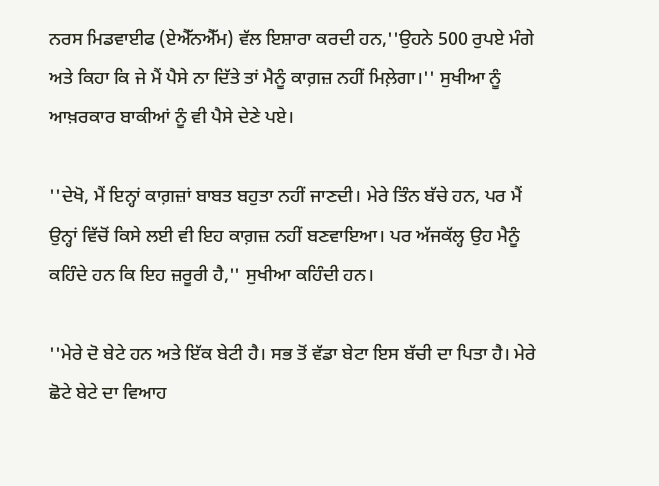ਨਰਸ ਮਿਡਵਾਈਫ (ਏਐੱਨਐੱਮ) ਵੱਲ ਇਸ਼ਾਰਾ ਕਰਦੀ ਹਨ,''ਉਹਨੇ 500 ਰੁਪਏ ਮੰਗੇ ਅਤੇ ਕਿਹਾ ਕਿ ਜੇ ਮੈਂ ਪੈਸੇ ਨਾ ਦਿੱਤੇ ਤਾਂ ਮੈਨੂੰ ਕਾਗ਼ਜ਼ ਨਹੀਂ ਮਿਲ਼ੇਗਾ।'' ਸੁਖੀਆ ਨੂੰ ਆਖ਼ਰਕਾਰ ਬਾਕੀਆਂ ਨੂੰ ਵੀ ਪੈਸੇ ਦੇਣੇ ਪਏ।

''ਦੇਖੋ, ਮੈਂ ਇਨ੍ਹਾਂ ਕਾਗ਼ਜ਼ਾਂ ਬਾਬਤ ਬਹੁਤਾ ਨਹੀਂ ਜਾਣਦੀ। ਮੇਰੇ ਤਿੰਨ ਬੱਚੇ ਹਨ, ਪਰ ਮੈਂ ਉਨ੍ਹਾਂ ਵਿੱਚੋਂ ਕਿਸੇ ਲਈ ਵੀ ਇਹ ਕਾਗ਼ਜ਼ ਨਹੀਂ ਬਣਵਾਇਆ। ਪਰ ਅੱਜਕੱਲ੍ਹ ਉਹ ਮੈਨੂੰ ਕਹਿੰਦੇ ਹਨ ਕਿ ਇਹ ਜ਼ਰੂਰੀ ਹੈ,'' ਸੁਖੀਆ ਕਹਿੰਦੀ ਹਨ।

''ਮੇਰੇ ਦੋ ਬੇਟੇ ਹਨ ਅਤੇ ਇੱਕ ਬੇਟੀ ਹੈ। ਸਭ ਤੋਂ ਵੱਡਾ ਬੇਟਾ ਇਸ ਬੱਚੀ ਦਾ ਪਿਤਾ ਹੈ। ਮੇਰੇ ਛੋਟੇ ਬੇਟੇ ਦਾ ਵਿਆਹ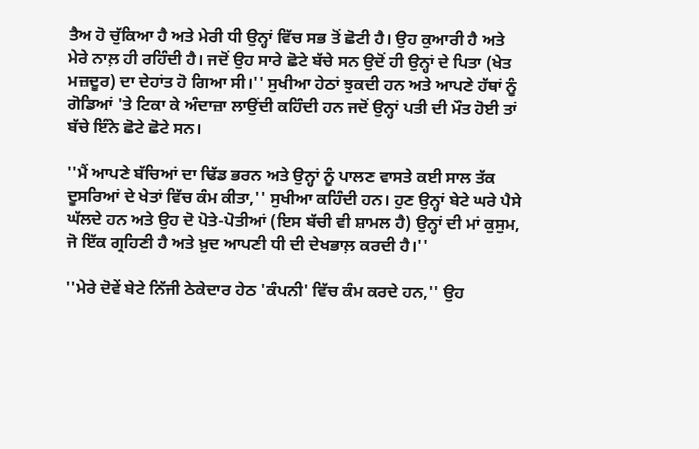ਤੈਅ ਹੋ ਚੁੱਕਿਆ ਹੈ ਅਤੇ ਮੇਰੀ ਧੀ ਉਨ੍ਹਾਂ ਵਿੱਚ ਸਭ ਤੋਂ ਛੋਟੀ ਹੈ। ਉਹ ਕੁਆਰੀ ਹੈ ਅਤੇ ਮੇਰੇ ਨਾਲ਼ ਹੀ ਰਹਿੰਦੀ ਹੈ। ਜਦੋਂ ਉਹ ਸਾਰੇ ਛੋਟੇ ਬੱਚੇ ਸਨ ਉਦੋਂ ਹੀ ਉਨ੍ਹਾਂ ਦੇ ਪਿਤਾ (ਖੇਤ ਮਜ਼ਦੂਰ) ਦਾ ਦੇਹਾਂਤ ਹੋ ਗਿਆ ਸੀ।'' ਸੁਖੀਆ ਹੇਠਾਂ ਝੁਕਦੀ ਹਨ ਅਤੇ ਆਪਣੇ ਹੱਥਾਂ ਨੂੰ ਗੋਡਿਆਂ 'ਤੇ ਟਿਕਾ ਕੇ ਅੰਦਾਜ਼ਾ ਲਾਉਂਦੀ ਕਹਿੰਦੀ ਹਨ ਜਦੋਂ ਉਨ੍ਹਾਂ ਪਤੀ ਦੀ ਮੌਤ ਹੋਈ ਤਾਂ ਬੱਚੇ ਇੰਨੇ ਛੋਟੇ ਛੋਟੇ ਸਨ।

''ਮੈਂ ਆਪਣੇ ਬੱਚਿਆਂ ਦਾ ਢਿੱਡ ਭਰਨ ਅਤੇ ਉਨ੍ਹਾਂ ਨੂੰ ਪਾਲਣ ਵਾਸਤੇ ਕਈ ਸਾਲ ਤੱਕ ਦੂਸਰਿਆਂ ਦੇ ਖੇਤਾਂ ਵਿੱਚ ਕੰਮ ਕੀਤਾ,'' ਸੁਖੀਆ ਕਹਿੰਦੀ ਹਨ। ਹੁਣ ਉਨ੍ਹਾਂ ਬੇਟੇ ਘਰੇ ਪੈਸੇ ਘੱਲਦੇ ਹਨ ਅਤੇ ਉਹ ਦੋ ਪੋਤੇ-ਪੋਤੀਆਂ (ਇਸ ਬੱਚੀ ਵੀ ਸ਼ਾਮਲ ਹੈ) ਉਨ੍ਹਾਂ ਦੀ ਮਾਂ ਕੁਸੁਮ, ਜੋ ਇੱਕ ਗ੍ਰਹਿਣੀ ਹੈ ਅਤੇ ਖ਼ੁਦ ਆਪਣੀ ਧੀ ਦੀ ਦੇਖਭਾਲ਼ ਕਰਦੀ ਹੈ।''

''ਮੇਰੇ ਦੋਵੇਂ ਬੇਟੇ ਨਿੱਜੀ ਠੇਕੇਦਾਰ ਹੇਠ 'ਕੰਪਨੀ' ਵਿੱਚ ਕੰਮ ਕਰਦੇ ਹਨ,'' ਉਹ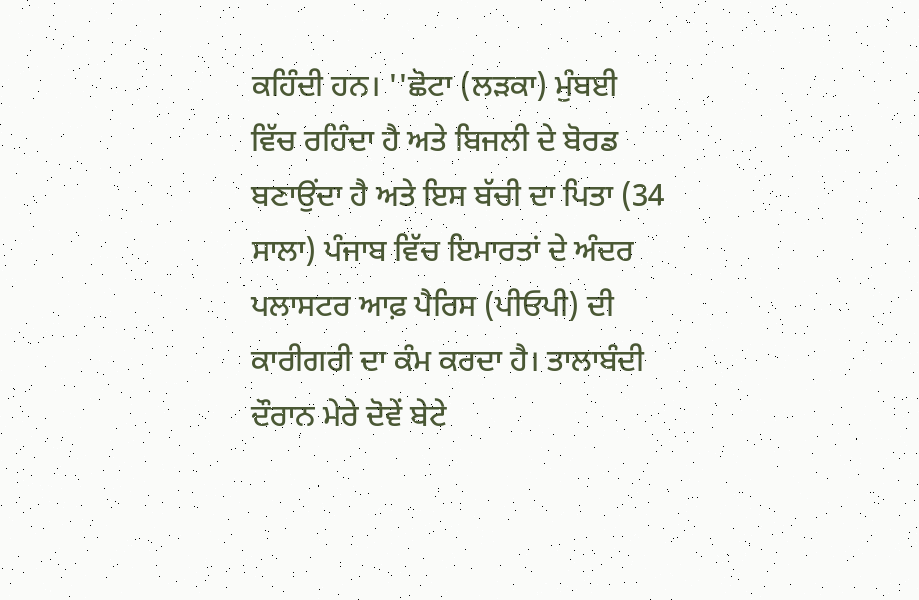ਕਹਿੰਦੀ ਹਨ। ''ਛੋਟਾ (ਲੜਕਾ) ਮੁੰਬਈ ਵਿੱਚ ਰਹਿੰਦਾ ਹੈ ਅਤੇ ਬਿਜਲੀ ਦੇ ਬੋਰਡ ਬਣਾਉਂਦਾ ਹੈ ਅਤੇ ਇਸ ਬੱਚੀ ਦਾ ਪਿਤਾ (34 ਸਾਲਾ) ਪੰਜਾਬ ਵਿੱਚ ਇਮਾਰਤਾਂ ਦੇ ਅੰਦਰ ਪਲਾਸਟਰ ਆਫ਼ ਪੈਰਿਸ (ਪੀਓਪੀ) ਦੀ ਕਾਰੀਗਰੀ ਦਾ ਕੰਮ ਕਰਦਾ ਹੈ। ਤਾਲਾਬੰਦੀ ਦੌਰਾਨ ਮੇਰੇ ਦੋਵੇਂ ਬੇਟੇ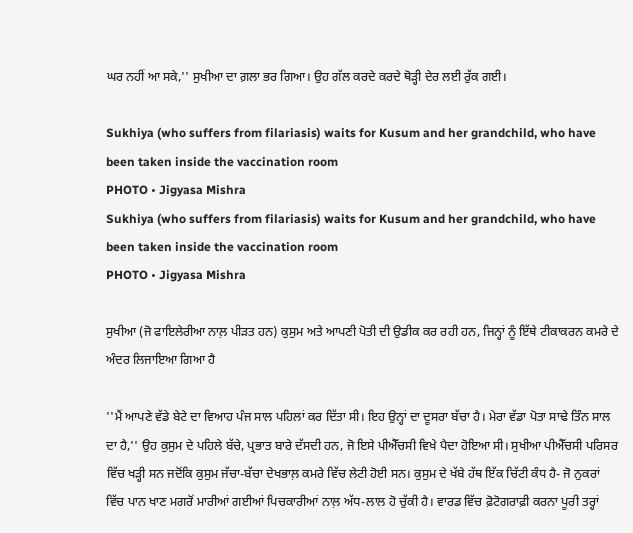ਘਰ ਨਹੀਂ ਆ ਸਕੇ,'' ਸੁਖੀਆ ਦਾ ਗ਼ਲਾ ਭਰ ਗਿਆ। ਉਹ ਗੱਲ ਕਰਦੇ ਕਰਦੇ ਥੋੜ੍ਹੀ ਦੇਰ ਲਈ ਰੁੱਕ ਗਈ।

Sukhiya (who suffers from filariasis) waits for Kusum and her grandchild, who have been taken inside the vaccination room
PHOTO • Jigyasa Mishra
Sukhiya (who suffers from filariasis) waits for Kusum and her grandchild, who have been taken inside the vaccination room
PHOTO • Jigyasa Mishra

ਸੁਖੀਆ (ਜੋ ਫਾਇਲੇਰੀਆ ਨਾਲ਼ ਪੀੜਤ ਹਨ) ਕੁਸੁਮ ਅਤੇ ਆਪਣੀ ਪੋਤੀ ਦੀ ਉਡੀਕ ਕਰ ਰਹੀ ਹਨ, ਜਿਨ੍ਹਾਂ ਨੂੰ ਇੱਥੇ ਟੀਕਾਕਰਨ ਕਮਰੇ ਦੇ ਅੰਦਰ ਲਿਜਾਇਆ ਗਿਆ ਹੈ

''ਮੈਂ ਆਪਣੇ ਵੱਡੇ ਬੇਟੇ ਦਾ ਵਿਆਹ ਪੰਜ ਸਾਲ ਪਹਿਲਾਂ ਕਰ ਦਿੱਤਾ ਸੀ। ਇਹ ਉਨ੍ਹਾਂ ਦਾ ਦੂਸਰਾ ਬੱਚਾ ਹੈ। ਮੇਰਾ ਵੱਡਾ ਪੋਤਾ ਸਾਢੇ ਤਿੰਨ ਸਾਲ ਦਾ ਹੈ,'' ਉਹ ਕੁਸੁਮ ਦੇ ਪਹਿਲੇ ਬੱਚੇ, ਪ੍ਰਭਾਤ ਬਾਰੇ ਦੱਸਦੀ ਹਨ, ਜੋ ਇਸੇ ਪੀਐੱਚਸੀ ਵਿਖੇ ਪੈਦਾ ਹੋਇਆ ਸੀ। ਸੁਖੀਆ ਪੀਐੱਚਸੀ ਪਰਿਸਰ ਵਿੱਚ ਖੜ੍ਹੀ ਸਨ ਜਦੋਂਕਿ ਕੁਸੁਮ ਜੱਚਾ-ਬੱਚਾ ਦੇਖਭਾਲ਼ ਕਮਰੇ ਵਿੱਚ ਲੇਟੀ ਹੋਈ ਸਨ। ਕੁਸੁਮ ਦੇ ਖੱਬੇ ਹੱਥ ਇੱਕ ਚਿੱਟੀ ਕੰਧ ਹੈ- ਜੋ ਨੁਕਰਾਂ ਵਿੱਚ ਪਾਨ ਖਾਣ ਮਗਰੋਂ ਮਾਰੀਆਂ ਗਈਆਂ ਪਿਚਕਾਰੀਆਂ ਨਾਲ਼ ਅੱਧ-ਲਾਲ ਹੋ ਚੁੱਕੀ ਹੈ। ਵਾਰਡ ਵਿੱਚ ਫ਼ੋਟੋਗਰਾਫ਼ੀ ਕਰਨਾ ਪੂਰੀ ਤਰ੍ਹਾਂ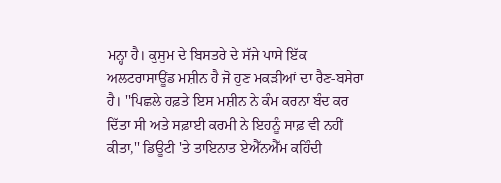ਮਨ੍ਹਾ ਹੈ। ਕੁਸੁਮ ਦੇ ਬਿਸਤਰੇ ਦੇ ਸੱਜੇ ਪਾਸੇ ਇੱਕ ਅਲਟਰਾਸਾਊਂਡ ਮਸ਼ੀਨ ਹੈ ਜੋ ਹੁਣ ਮਕੜੀਆਂ ਦਾ ਰੈਣ-ਬਸੇਰਾ ਹੈ। ''ਪਿਛਲੇ ਹਫ਼ਤੇ ਇਸ ਮਸ਼ੀਨ ਨੇ ਕੰਮ ਕਰਨਾ ਬੰਦ ਕਰ ਦਿੱਤਾ ਸੀ ਅਤੇ ਸਫ਼ਾਈ ਕਰਮੀ ਨੇ ਇਹਨੂੰ ਸਾਫ਼ ਵੀ ਨਹੀਂ ਕੀਤਾ,'' ਡਿਊਟੀ 'ਤੇ ਤਾਇਨਾਤ ਏਐੱਨਐੱਮ ਕਹਿੰਦੀ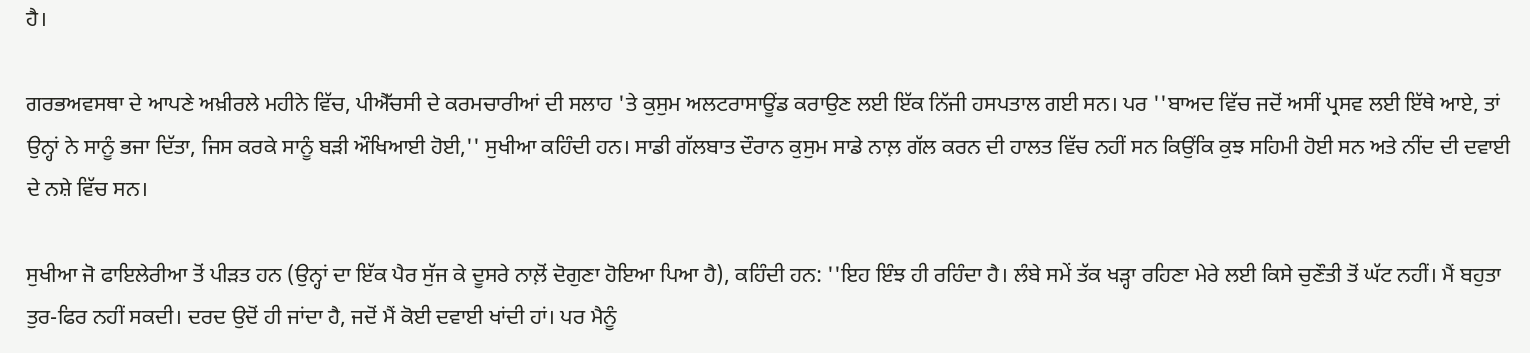ਹੈ।

ਗਰਭਅਵਸਥਾ ਦੇ ਆਪਣੇ ਅਖ਼ੀਰਲੇ ਮਹੀਨੇ ਵਿੱਚ, ਪੀਐੱਚਸੀ ਦੇ ਕਰਮਚਾਰੀਆਂ ਦੀ ਸਲਾਹ 'ਤੇ ਕੁਸੁਮ ਅਲਟਰਾਸਾਊਂਡ ਕਰਾਉਣ ਲਈ ਇੱਕ ਨਿੱਜੀ ਹਸਪਤਾਲ ਗਈ ਸਨ। ਪਰ ''ਬਾਅਦ ਵਿੱਚ ਜਦੋਂ ਅਸੀਂ ਪ੍ਰਸਵ ਲਈ ਇੱਥੇ ਆਏ, ਤਾਂ ਉਨ੍ਹਾਂ ਨੇ ਸਾਨੂੰ ਭਜਾ ਦਿੱਤਾ, ਜਿਸ ਕਰਕੇ ਸਾਨੂੰ ਬੜੀ ਔਖਿਆਈ ਹੋਈ,'' ਸੁਖੀਆ ਕਹਿੰਦੀ ਹਨ। ਸਾਡੀ ਗੱਲਬਾਤ ਦੌਰਾਨ ਕੁਸੁਮ ਸਾਡੇ ਨਾਲ਼ ਗੱਲ ਕਰਨ ਦੀ ਹਾਲਤ ਵਿੱਚ ਨਹੀਂ ਸਨ ਕਿਉਂਕਿ ਕੁਝ ਸਹਿਮੀ ਹੋਈ ਸਨ ਅਤੇ ਨੀਂਦ ਦੀ ਦਵਾਈ ਦੇ ਨਸ਼ੇ ਵਿੱਚ ਸਨ।

ਸੁਖੀਆ ਜੋ ਫਾਇਲੇਰੀਆ ਤੋਂ ਪੀੜਤ ਹਨ (ਉਨ੍ਹਾਂ ਦਾ ਇੱਕ ਪੈਰ ਸੁੱਜ ਕੇ ਦੂਸਰੇ ਨਾਲ਼ੋਂ ਦੋਗੁਣਾ ਹੋਇਆ ਪਿਆ ਹੈ), ਕਹਿੰਦੀ ਹਨ: ''ਇਹ ਇੰਝ ਹੀ ਰਹਿੰਦਾ ਹੈ। ਲੰਬੇ ਸਮੇਂ ਤੱਕ ਖੜ੍ਹਾ ਰਹਿਣਾ ਮੇਰੇ ਲਈ ਕਿਸੇ ਚੁਣੌਤੀ ਤੋਂ ਘੱਟ ਨਹੀਂ। ਮੈਂ ਬਹੁਤਾ ਤੁਰ-ਫਿਰ ਨਹੀਂ ਸਕਦੀ। ਦਰਦ ਉਦੋਂ ਹੀ ਜਾਂਦਾ ਹੈ, ਜਦੋਂ ਮੈਂ ਕੋਈ ਦਵਾਈ ਖਾਂਦੀ ਹਾਂ। ਪਰ ਮੈਨੂੰ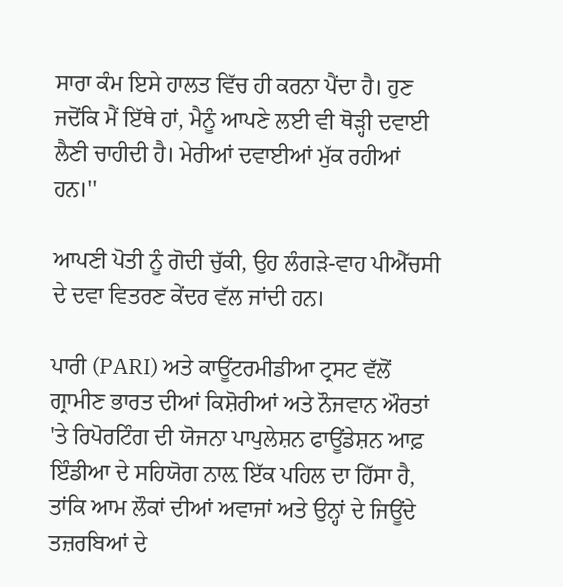ਸਾਰਾ ਕੰਮ ਇਸੇ ਹਾਲਤ ਵਿੱਚ ਹੀ ਕਰਨਾ ਪੈਂਦਾ ਹੈ। ਹੁਣ ਜਦੋਂਕਿ ਮੈਂ ਇੱਥੇ ਹਾਂ, ਮੈਨੂੰ ਆਪਣੇ ਲਈ ਵੀ ਥੋੜ੍ਹੀ ਦਵਾਈ ਲੈਣੀ ਚਾਹੀਦੀ ਹੈ। ਮੇਰੀਆਂ ਦਵਾਈਆਂ ਮੁੱਕ ਰਹੀਆਂ ਹਨ।''

ਆਪਣੀ ਪੋਤੀ ਨੂੰ ਗੋਦੀ ਚੁੱਕੀ, ਉਹ ਲੰਗੜੇ-ਵਾਹ ਪੀਐੱਚਸੀ ਦੇ ਦਵਾ ਵਿਤਰਣ ਕੇਂਦਰ ਵੱਲ ਜਾਂਦੀ ਹਨ।

ਪਾਰੀ (PARI) ਅਤੇ ਕਾਊਂਟਰਮੀਡੀਆ ਟ੍ਰਸਟ ਵੱਲੋਂ ਗ੍ਰਾਮੀਣ ਭਾਰਤ ਦੀਆਂ ਕਿਸ਼ੋਰੀਆਂ ਅਤੇ ਨੌਜਵਾਨ ਔਰਤਾਂ 'ਤੇ ਰਿਪੋਰਟਿੰਗ ਦੀ ਯੋਜਨਾ ਪਾਪੁਲੇਸ਼ਨ ਫਾਊਂਡੇਸ਼ਨ ਆਫ਼ ਇੰਡੀਆ ਦੇ ਸਹਿਯੋਗ ਨਾਲ਼ ਇੱਕ ਪਹਿਲ ਦਾ ਹਿੱਸਾ ਹੈ, ਤਾਂਕਿ ਆਮ ਲੌਕਾਂ ਦੀਆਂ ਅਵਾਜਾਂ ਅਤੇ ਉਨ੍ਹਾਂ ਦੇ ਜਿਊਂਦੇ ਤਜ਼ਰਬਿਆਂ ਦੇ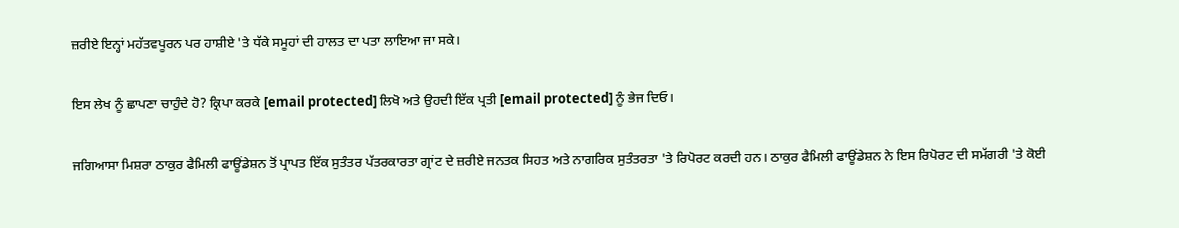ਜ਼ਰੀਏ ਇਨ੍ਹਾਂ ਮਹੱਤਵਪੂਰਨ ਪਰ ਹਾਸ਼ੀਏ 'ਤੇ ਧੱਕੇ ਸਮੂਹਾਂ ਦੀ ਹਾਲਤ ਦਾ ਪਤਾ ਲਾਇਆ ਜਾ ਸਕੇ।

ਇਸ ਲੇਖ ਨੂੰ ਛਾਪਣਾ ਚਾਹੁੰਦੇ ਹੋ? ਕ੍ਰਿਪਾ ਕਰਕੇ [email protected] ਲਿਖੋ ਅਤੇ ਉਹਦੀ ਇੱਕ ਪ੍ਰਤੀ [email protected] ਨੂੰ ਭੇਜ ਦਿਓ।

ਜਗਿਆਸਾ ਮਿਸ਼ਰਾ ਠਾਕੁਰ ਫੈਮਿਲੀ ਫਾਊਂਡੇਸ਼ਨ ਤੋਂ ਪ੍ਰਾਪਤ ਇੱਕ ਸੁਤੰਤਰ ਪੱਤਰਕਾਰਤਾ ਗ੍ਰਾਂਟ ਦੇ ਜ਼ਰੀਏ ਜਨਤਕ ਸਿਹਤ ਅਤੇ ਨਾਗਰਿਕ ਸੁਤੰਤਰਤਾ 'ਤੇ ਰਿਪੋਰਟ ਕਰਦੀ ਹਨ। ਠਾਕੁਰ ਫੈਮਿਲੀ ਫਾਊਂਡੇਸ਼ਨ ਨੇ ਇਸ ਰਿਪੋਰਟ ਦੀ ਸਮੱਗਰੀ 'ਤੇ ਕੋਈ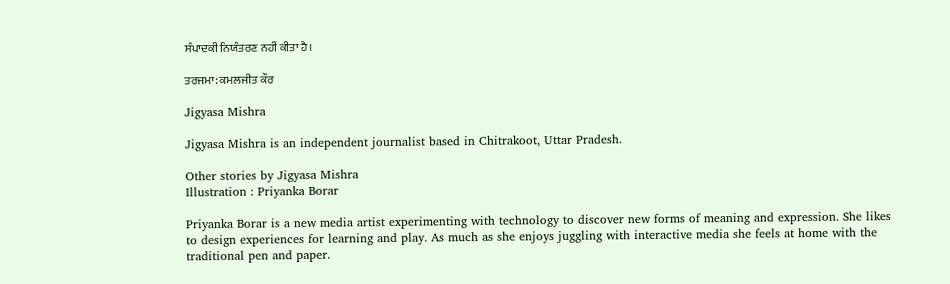ਸੰਪਾਦਕੀ ਨਿਯੰਤਰਣ ਨਹੀਂ ਕੀਤਾ ਹੈ।

ਤਰਜਮਾ: ਕਮਲਜੀਤ ਕੌਰ

Jigyasa Mishra

Jigyasa Mishra is an independent journalist based in Chitrakoot, Uttar Pradesh.

Other stories by Jigyasa Mishra
Illustration : Priyanka Borar

Priyanka Borar is a new media artist experimenting with technology to discover new forms of meaning and expression. She likes to design experiences for learning and play. As much as she enjoys juggling with interactive media she feels at home with the traditional pen and paper.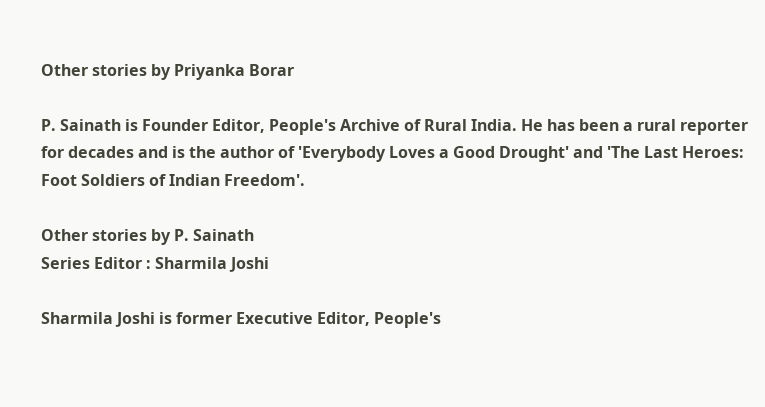Other stories by Priyanka Borar

P. Sainath is Founder Editor, People's Archive of Rural India. He has been a rural reporter for decades and is the author of 'Everybody Loves a Good Drought' and 'The Last Heroes: Foot Soldiers of Indian Freedom'.

Other stories by P. Sainath
Series Editor : Sharmila Joshi

Sharmila Joshi is former Executive Editor, People's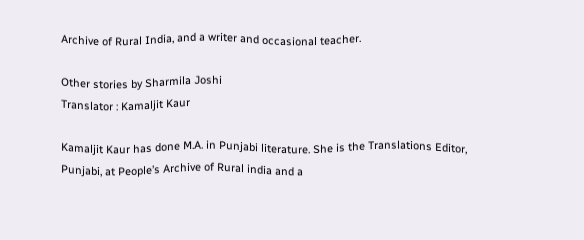Archive of Rural India, and a writer and occasional teacher.

Other stories by Sharmila Joshi
Translator : Kamaljit Kaur

Kamaljit Kaur has done M.A. in Punjabi literature. She is the Translations Editor, Punjabi, at People’s Archive of Rural india and a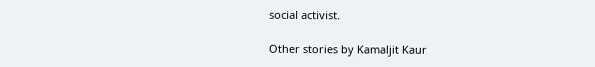social activist.

Other stories by Kamaljit Kaur